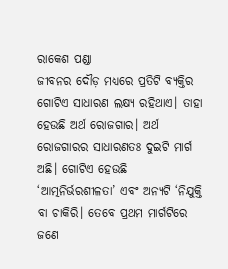ରାକେଶ ପଣ୍ଡା
ଜୀବନର ଦୌଡ଼ ମଧ୍ୟରେ ପ୍ରତିଟି ବ୍ୟକ୍ତିର ଗୋଟିଏ ସାଧାରଣ ଲକ୍ଷ୍ୟ ରହିଥାଏ। ତାହା ହେଉଛି ଅର୍ଥ ରୋଜଗାର। ଅର୍ଥ ରୋଜଗାରର ସାଧାରଣତଃ ଦୁଇଟି ମାର୍ଗ ଅଛି। ଗୋଟିଏ ହେଉଛି ‘ଆତ୍ମନିର୍ଭରଶୀଳତା’ ଏବଂ ଅନ୍ୟଟି ‘ନିଯୁକ୍ତି ବା ଚାକିରି। ତେବେ ପ୍ରଥମ ମାର୍ଗଟିରେ ଜଣେ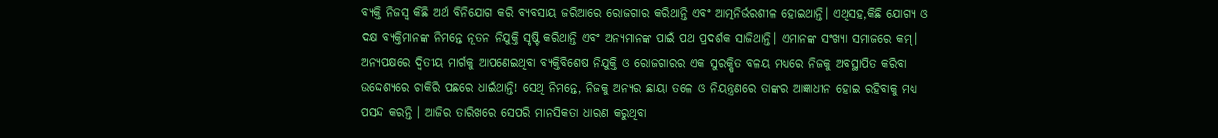ବ୍ୟକ୍ତି ନିଜସ୍ବ କିଛି ଅର୍ଥ ବିନିଯୋଗ କରି ବ୍ୟବସାୟ ଜରିଆରେ ରୋଜଗାର କରିଥାନ୍ତି ଏବଂ ଆତ୍ମନିର୍ଭରଶୀଳ ହୋଇଥାନ୍ତି। ଏଥିସହ,କିଛି ଯୋଗ୍ୟ ଓ ଦକ୍ଷ ବ୍ୟକ୍ତିମାନଙ୍କ ନିମନ୍ତେ ନୂତନ ନିଯୁକ୍ତି ସୃଷ୍ଟି କରିଥାନ୍ତି ଏବଂ ଅନ୍ୟମାନଙ୍କ ପାଇଁ ପଥ ପ୍ରଦର୍ଶକ ସାଜିଥାନ୍ତି। ଏମାନଙ୍କ ସଂଖ୍ୟା ସମାଜରେ କମ୍। ଅନ୍ୟପକ୍ଷରେ ଦ୍ୱିତୀୟ ମାର୍ଗକୁ ଆପଣେଇଥିବା ବ୍ୟକ୍ତିବିଶେଷ ନିଯୁକ୍ତି ଓ ରୋଜଗାରର ଏକ ସୁରକ୍ଷିତ ବଳୟ ମଧ୍ୟରେ ନିଜକୁ ଅବସ୍ଥାପିତ କରିବା ଉଦ୍ଦେଶ୍ୟରେ ଚାକିରି ପଛରେ ଧାଇଁଥାନ୍ତି! ସେଥି ନିମନ୍ତେ, ନିଜକୁ ଅନ୍ୟର ଛାୟା ତଳେ ଓ ନିୟନ୍ତ୍ରଣରେ ତାଙ୍କର ଆଜ୍ଞାଧୀନ ହୋଇ ରହିବାକୁ ମଧ୍ୟ ପସନ୍ଦ କରନ୍ତି । ଆଜିର ତାରିଖରେ ସେପରି ମାନସିକତା ଧାରଣ କରୁଥିବା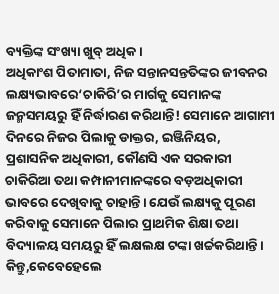ବ୍ୟକ୍ତିଙ୍କ ସଂଖ୍ୟା ଖୁବ୍ ଅଧିକ।
ଅଧିକାଂଶ ପିତାମାତା, ନିଜ ସନ୍ତାନସନ୍ତତିଙ୍କର ଜୀବନର ଲକ୍ଷ୍ୟଭାବରେ‘ଚାକିରି’ର ମାର୍ଗକୁ ସେମାନଙ୍କ ଜନ୍ମସମୟରୁ ହିଁ ନିର୍ଦ୍ଧାରଣ କରିଥାନ୍ତି! ସେମାନେ ଆଗାମୀ ଦିନରେ ନିଜର ପିଲାକୁ ଡାକ୍ତର, ଇଞ୍ଜିନିୟର, ପ୍ରଶାସନିକ ଅଧିକାରୀ, କୌଣସି ଏକ ସରକାରୀ ଚାକିରିଆ ତଥା କମ୍ପାନୀମାନଙ୍କରେ ବଡ଼ଅଧିକାରୀ ଭାବରେ ଦେଖିବାକୁ ଚାହାନ୍ତି। ଯେଉଁ ଲକ୍ଷ୍ୟକୁ ପୂରଣ କରିବାକୁ ସେମାନେ ପିଲାର ପ୍ରାଥମିକ ଶିକ୍ଷା ତଥା ବିଦ୍ୟାଳୟ ସମୟରୁ ହିଁ ଲକ୍ଷଲକ୍ଷ ଟଙ୍କା ଖର୍ଚ୍ଚକରିଥାନ୍ତି। କିନ୍ତୁ,କେବେହେଲେ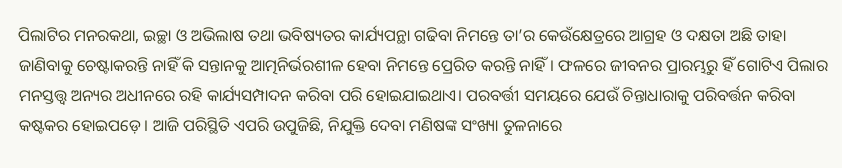ପିଲାଟିର ମନରକଥା, ଇଚ୍ଛା ଓ ଅଭିଲାଷ ତଥା ଭବିଷ୍ୟତର କାର୍ଯ୍ୟପନ୍ଥା ଗଢିବା ନିମନ୍ତେ ତା’ର କେଉଁକ୍ଷେତ୍ରରେ ଆଗ୍ରହ ଓ ଦକ୍ଷତା ଅଛି ତାହା ଜାଣିବାକୁ ଚେଷ୍ଟାକରନ୍ତି ନାହିଁ କି ସନ୍ତାନକୁ ଆତ୍ମନିର୍ଭରଶୀଳ ହେବା ନିମନ୍ତେ ପ୍ରେରିତ କରନ୍ତି ନାହିଁ। ଫଳରେ ଜୀବନର ପ୍ରାରମ୍ଭରୁ ହିଁ ଗୋଟିଏ ପିଲାର ମନସ୍ତତ୍ତ୍ୱ ଅନ୍ୟର ଅଧୀନରେ ରହି କାର୍ଯ୍ୟସମ୍ପାଦନ କରିବା ପରି ହୋଇଯାଇଥାଏ। ପରବର୍ତ୍ତୀ ସମୟରେ ଯେଉଁ ଚିନ୍ତାଧାରାକୁ ପରିବର୍ତ୍ତନ କରିବା କଷ୍ଟକର ହୋଇପଡ଼େ। ଆଜି ପରିସ୍ଥିତି ଏପରି ଉପୁଜିଛି, ନିଯୁକ୍ତି ଦେବା ମଣିଷଙ୍କ ସଂଖ୍ୟା ତୁଳନାରେ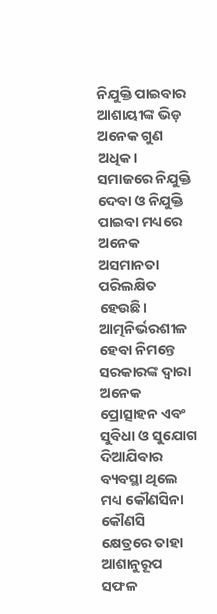ନିଯୁକ୍ତି ପାଇବାର ଆଶାୟୀଙ୍କ ଭିଡ଼ ଅନେକ ଗୁଣ ଅଧିକ।
ସମାଜରେ ନିଯୁକ୍ତି ଦେବା ଓ ନିଯୁକ୍ତି ପାଇବା ମଧ୍ୟରେ ଅନେକ ଅସମାନତା ପରିଲକ୍ଷିତ ହେଉଛି। ଆତ୍ମନିର୍ଭରଶୀଳ ହେବା ନିମନ୍ତେ ସରକାରଙ୍କ ଦ୍ୱାରା ଅନେକ ପ୍ରୋତ୍ସାହନ ଏବଂ ସୁବିଧା ଓ ସୁଯୋଗ ଦିଆଯିବାର ବ୍ୟବସ୍ଥା ଥିଲେ ମଧ୍ୟ କୌଣସିନା କୌଣସି କ୍ଷେତ୍ରରେ ତାହା ଆଶାନୁରୂପ ସଫଳ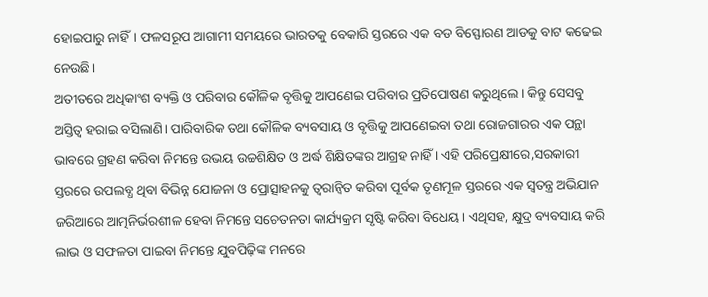ହୋଇପାରୁ ନାହିଁ। ଫଳସରୂପ ଆଗାମୀ ସମୟରେ ଭାରତକୁ ବେକାରି ସ୍ତରରେ ଏକ ବଡ ବିସ୍ଫୋରଣ ଆଡକୁ ବାଟ କଢେଇ ନେଉଛି।
ଅତୀତରେ ଅଧିକାଂଶ ବ୍ୟକ୍ତି ଓ ପରିବାର କୌଳିକ ବୃତ୍ତିକୁ ଆପଣେଇ ପରିବାର ପ୍ରତିପୋଷଣ କରୁଥିଲେ। କିନ୍ତୁ ସେସବୁ ଅସ୍ତିତ୍ୱ ହରାଇ ବସିଲାଣି। ପାରିବାରିକ ତଥା କୌଳିକ ବ୍ୟବସାୟ ଓ ବୃତ୍ତିକୁ ଆପଣେଇବା ତଥା ରୋଜଗାରର ଏକ ପନ୍ଥା ଭାବରେ ଗ୍ରହଣ କରିବା ନିମନ୍ତେ ଉଭୟ ଉଚ୍ଚଶିକ୍ଷିତ ଓ ଅର୍ଦ୍ଧ ଶିକ୍ଷିତଙ୍କର ଆଗ୍ରହ ନାହିଁ । ଏହି ପରିପ୍ରେକ୍ଷୀରେ,ସରକାରୀ ସ୍ତରରେ ଉପଲବ୍ଧ ଥିବା ବିଭିନ୍ନ ଯୋଜନା ଓ ପ୍ରୋତ୍ସାହନକୁ ତ୍ୱରାନ୍ବିତ କରିବା ପୂର୍ବକ ତୃଣମୂଳ ସ୍ତରରେ ଏକ ସ୍ବତନ୍ତ୍ର ଅଭିଯାନ ଜରିଆରେ ଆତ୍ମନିର୍ଭରଶୀଳ ହେବା ନିମନ୍ତେ ସଚେତନତା କାର୍ଯ୍ୟକ୍ରମ ସୃଷ୍ଟି କରିବା ବିଧେୟ। ଏଥିସହ, କ୍ଷୁଦ୍ର ବ୍ୟବସାୟ କରି ଲାଭ ଓ ସଫଳତା ପାଇବା ନିମନ୍ତେ ଯୁବପିଢ଼ିଙ୍କ ମନରେ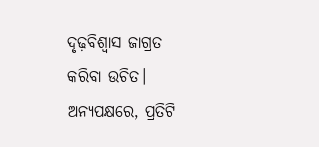ଦୃଢ଼ବିଶ୍ୱାସ ଜାଗ୍ରତ କରିବା ଉଚିତ। ଅନ୍ୟପକ୍ଷରେ, ପ୍ରତିଟି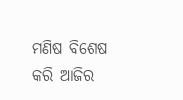ମଣିଷ ବିଶେଷ କରି ଆଜିର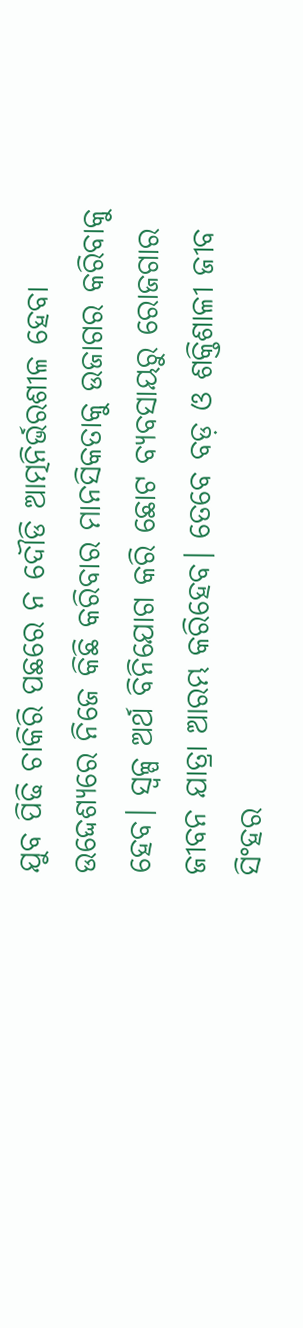ଯୁବ ପିଢି ଚାକିରି ପଛରେ ନ ଦୌଡି ଆତ୍ମନିର୍ଭରଶୀଳ ହେବା ଉଦ୍ଦେଶ୍ୟରେ ନିଜେ କିଛି କରିବାର ମାନସିକତାକୁ ଉଜାଗର କରିବାକୁ ହେବ। ସ୍ବଳ୍ପ ଅର୍ଥ ବିନିଯୋଗ କରି ଛୋଟ ବ୍ୟବସାୟରୁ ରୋଜଗାର ଜୀବନ ଯାତ୍ରା ଆରମ୍ଭ କରିହେବ। ତେବେ ବଡ଼ ଓ ଶକ୍ତିଶାଳୀ ଜୀବ ସିଂହର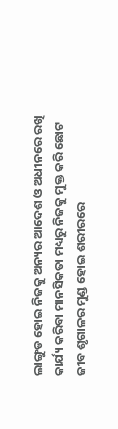ଲାଙ୍ଗୁଡ ହୋଇ ନିଜକୁ ଅନ୍ୟର ଆଦେଶ ଓ ଅଧୀନରେ ରଖି କାର୍ଯ୍ୟ କରିବା ମାନସିକତା ମଧ୍ୟରୁ ନିଜକୁ ମୁକ୍ତ କରି ଛୋଟ ଜୀବ ଶୃଗାଳର ମୁଣ୍ଡ ହୋଇ ଶରୀରରେ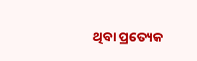ଥିବା ପ୍ରତ୍ୟେକ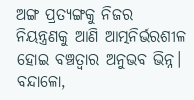ଅଙ୍ଗ ପ୍ରତ୍ୟଙ୍ଗକୁ ନିଜର ନିୟନ୍ତ୍ରଣକୁ ଆଣି ଆତ୍ମନିର୍ଭରଶୀଳ ହୋଇ ବଞ୍ଚତ୍ବାର ଅନୁଭବ ଭିନ୍ନ।
ବନ୍ଦାଳୋ,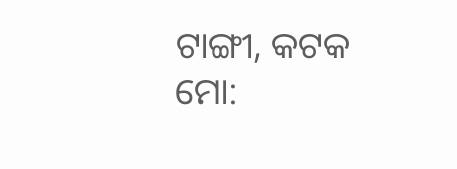ଟାଙ୍ଗୀ, କଟକ
ମୋ: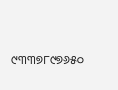୯୩୩୭୮୯୭୬୫୦